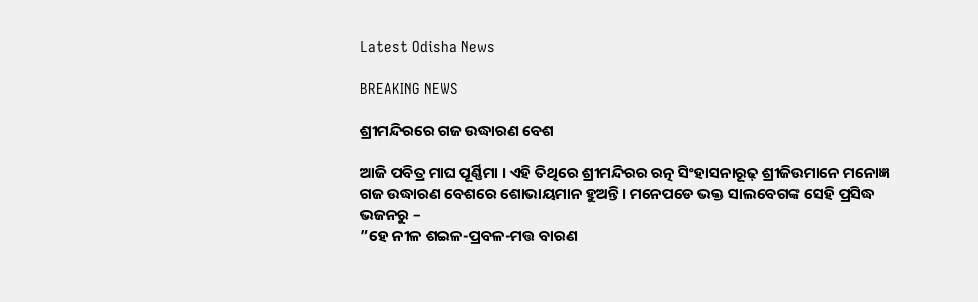Latest Odisha News

BREAKING NEWS

ଶ୍ରୀମନ୍ଦିରରେ ଗଜ ଉଦ୍ଧାରଣ ବେଶ

ଆଜି ପବିତ୍ର ମାଘ ପୂର୍ଣ୍ଣିମା । ଏହି ତିଥିରେ ଶ୍ରୀମନ୍ଦିରର ରତ୍ନ ସିଂହାସନାରୂଢ଼ ଶ୍ରୀଜିଉମାନେ ମନୋଜ୍ଞ ଗଜ ଉଦ୍ଧାରଣ ବେଶରେ ଶୋଭାୟମାନ ହୁଅନ୍ତି । ମନେପଡେ ଭକ୍ତ ସାଲବେଗଙ୍କ ସେହି ପ୍ରସିଦ୍ଧ ଭଜନରୁ –
”ହେ ନୀଳ ଶଇଳ-ପ୍ରବଳ-ମତ୍ତ ବାରଣ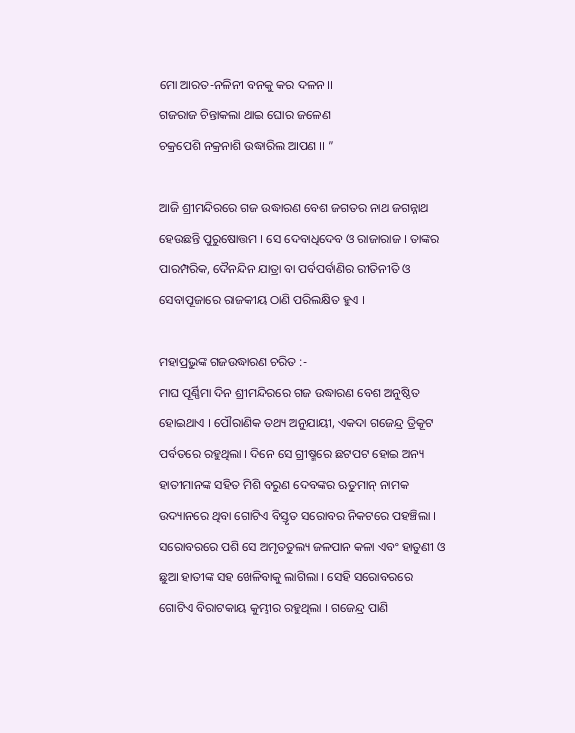ମୋ ଆରତ-ନଳିନୀ ବନକୁ କର ଦଳନ ।।
ଗଜରାଜ ଚିନ୍ତାକଲା ଥାଇ ଘୋର ଜଳେଣ
ଚକ୍ରପେଶି ନକ୍ରନାଶି ଉଦ୍ଧାରିଲ ଆପଣ ।। ”

ଆଜି ଶ୍ରୀମନ୍ଦିରରେ ଗଜ ଉଦ୍ଧାରଣ ବେଶ ଜଗତର ନାଥ ଜଗନ୍ନାଥ ହେଉଛନ୍ତି ପୁରୁଷୋତ୍ତମ । ସେ ଦେବାଧିଦେବ ଓ ରାଜାରାଜ । ତାଙ୍କର ପାରମ୍ପରିକ, ଦୈନନ୍ଦିନ ଯାତ୍ରା ବା ପର୍ବପର୍ବାଣିର ରୀତିନୀତି ଓ ସେବାପୂଜାରେ ରାଜକୀୟ ଠାଣି ପରିଲକ୍ଷିତ ହୁଏ ।

ମହାପ୍ରଭୁଙ୍କ ଗଜଉଦ୍ଧାରଣ ଚରିତ :-
ମାଘ ପୂର୍ଣ୍ଣିମା ଦିନ ଶ୍ରୀମନ୍ଦିରରେ ଗଜ ଉଦ୍ଧାରଣ ବେଶ ଅନୁଷ୍ଠିତ ହୋଇଥାଏ । ପୌରାଣିକ ତଥ୍ୟ ଅନୁଯାୟୀ, ଏକଦା ଗଜେନ୍ଦ୍ର ତ୍ରିକୂଟ ପର୍ବତରେ ରହୁଥିଲା । ଦିନେ ସେ ଗ୍ରୀଷ୍ମରେ ଛଟପଟ ହୋଇ ଅନ୍ୟ ହାତୀମାନଙ୍କ ସହିତ ମିଶି ବରୁଣ ଦେବଙ୍କର ଋତୁମାନ୍ ନାମକ ଉଦ୍ୟାନରେ ଥିବା ଗୋଟିଏ ବିସ୍ତୃତ ସରୋବର ନିକଟରେ ପହଞ୍ଚିଲା । ସରୋବରରେ ପଶି ସେ ଅମୃତତୁଲ୍ୟ ଜଳପାନ କଳା ଏବଂ ହାତୁଣୀ ଓ ଛୁଆ ହାତୀଙ୍କ ସହ ଖେଳିବାକୁ ଲାଗିଲା । ସେହି ସରୋବରରେ ଗୋଟିଏ ବିରାଟକାୟ କୁମ୍ଭୀର ରହୁଥିଲା । ଗଜେନ୍ଦ୍ର ପାଣି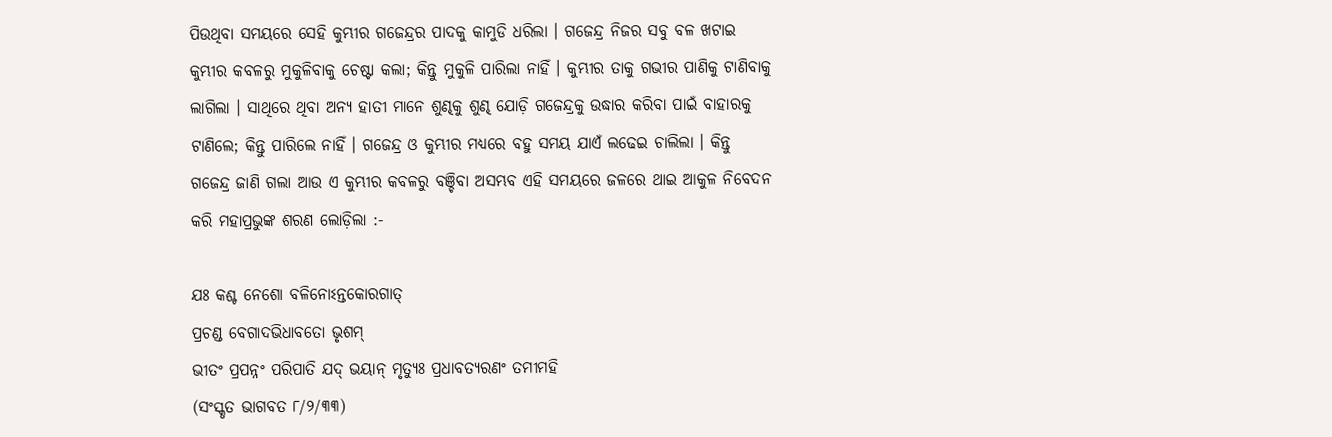ପିଉଥିବା ସମୟରେ ସେହି କୁମ୍ଭୀର ଗଜେନ୍ଦ୍ରର ପାଦକୁ କାମୁଡି ଧରିଲା । ଗଜେନ୍ଦ୍ର ନିଜର ସବୁ ବଳ ଖଟାଇ କୁମ୍ଭୀର କବଳରୁ ମୁକୁଳିବାକୁ ଚେଷ୍ଟା କଲା; କିନ୍ତୁ ମୁକୁଳି ପାରିଲା ନାହିଁ । କୁମ୍ଭୀର ତାକୁ ଗଭୀର ପାଣିକୁ ଟାଣିବାକୁ ଲାଗିଲା । ସାଥିରେ ଥିବା ଅନ୍ୟ ହାତୀ ମାନେ ଶୁଣ୍ଢକୁ ଶୁଣ୍ଢ ଯୋଡ଼ି ଗଜେନ୍ଦ୍ରକୁ ଉଦ୍ଧାର କରିବା ପାଇଁ ବାହାରକୁ ଟାଣିଲେ; କିନ୍ତୁ ପାରିଲେ ନାହିଁ । ଗଜେନ୍ଦ୍ର ଓ କୁମ୍ଭୀର ମଧ୍ୟରେ ବହୁ ସମୟ ଯାଏଁ ଲଢେଇ ଚାଲିଲା । କିନ୍ତୁ ଗଜେନ୍ଦ୍ର ଜାଣି ଗଲା ଆଉ ଏ କୁମ୍ଭୀର କବଳରୁ ବଞ୍ଚିବା ଅସମ୍ଭବ ଏହି ସମୟରେ ଜଳରେ ଥାଇ ଆକୁଳ ନିବେଦନ କରି ମହାପ୍ରଭୁଙ୍କ ଶରଣ ଲୋଡ଼ିଲା :-

ଯଃ କଶ୍ଚ ନେଶୋ ବଳିନୋଽନ୍ତକୋରଗାତ୍
ପ୍ରଚଣ୍ଡ ବେଗାଦଭିଧାବତୋ ଭୃଶମ୍
ଭୀତଂ ପ୍ରପନ୍ନଂ ପରିପାତି ଯଦ୍ ଭୟାନ୍ ମୃତ୍ୟୁଃ ପ୍ରଧାବତ୍ୟରଣଂ ତମୀମହି
(ସଂସ୍କୃତ ଭାଗବତ ୮/୨/୩୩)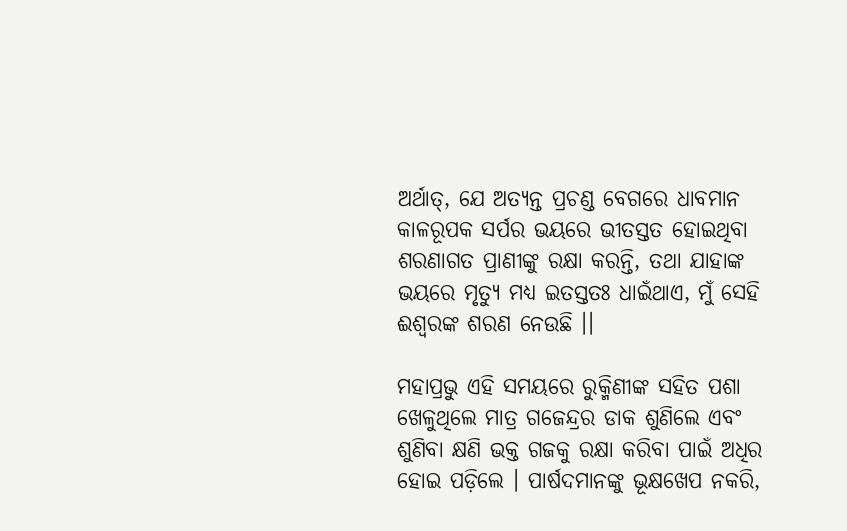ଅର୍ଥାତ୍, ଯେ ଅତ୍ୟନ୍ତ ପ୍ରଚଣ୍ଡ ବେଗରେ ଧାବମାନ କାଳରୂପକ ସର୍ପର ଭୟରେ ଭୀତସ୍ତତ ହୋଇଥିବା ଶରଣାଗତ ପ୍ରାଣୀଙ୍କୁ ରକ୍ଷା କରନ୍ତି, ତଥା ଯାହାଙ୍କ ଭୟରେ ମୃତ୍ୟୁ ମଧ୍ୟ ଇତସ୍ତତଃ ଧାଇଁଥାଏ, ମୁଁ ସେହି ଈଶ୍ୱରଙ୍କ ଶରଣ ନେଉଛି ।।

ମହାପ୍ରଭୁ ଏହି ସମୟରେ ରୁକ୍ମିଣୀଙ୍କ ସହିତ ପଶା ଖେଳୁଥିଲେ ମାତ୍ର ଗଜେନ୍ଦ୍ରର ଡାକ ଶୁଣିଲେ ଏବଂ ଶୁଣିବା କ୍ଷଣି ଭକ୍ତ ଗଜକୁ ରକ୍ଷା କରିବା ପାଇଁ ଅଧିର ହୋଇ ପଡ଼ିଲେ । ପାର୍ଷଦମାନଙ୍କୁ ଭୂକ୍ଷଖେପ ନକରି,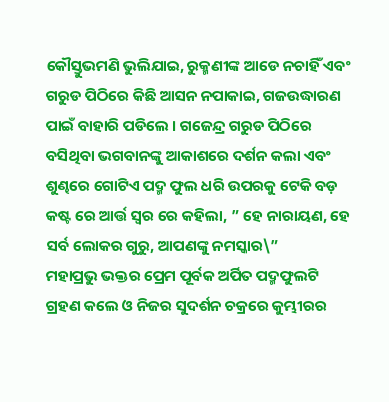କୌସ୍ତୁଭମଣି ଭୁଲିଯାଇ, ରୁକ୍ମଣୀଙ୍କ ଆଡେ ନଚାହିଁ ଏବଂ ଗରୁଡ ପିଠିରେ କିଛି ଆସନ ନପାକାଇ, ଗଜଉଦ୍ଧାରଣ ପାଇଁ ବାହାରି ପଡିଲେ । ଗଜେନ୍ଦ୍ର ଗରୁଡ ପିଠିରେ ବସିଥିବା ଭଗବାନଙ୍କୁ ଆକାଶରେ ଦର୍ଶନ କଲା ଏବଂ ଶୁଣ୍ଢରେ ଗୋଟିଏ ପଦ୍ମ ଫୁଲ ଧରି ଉପରକୁ ଟେକି ବଡ଼ କଷ୍ଟ ରେ ଆର୍ତ୍ତ ସ୍ଵର ରେ କହିଲା, ” ହେ ନାରାୟଣ, ହେ ସର୍ବ ଲୋକର ଗୁରୁ, ଆପଣଙ୍କୁ ନମସ୍କାର\”
ମହାପ୍ରଭୁ ଭକ୍ତର ପ୍ରେମ ପୂର୍ବକ ଅର୍ପିତ ପଦ୍ମଫୁଲଟି ଗ୍ରହଣ କଲେ ଓ ନିଜର ସୁଦର୍ଶନ ଚକ୍ରରେ କୁମ୍ଭୀରର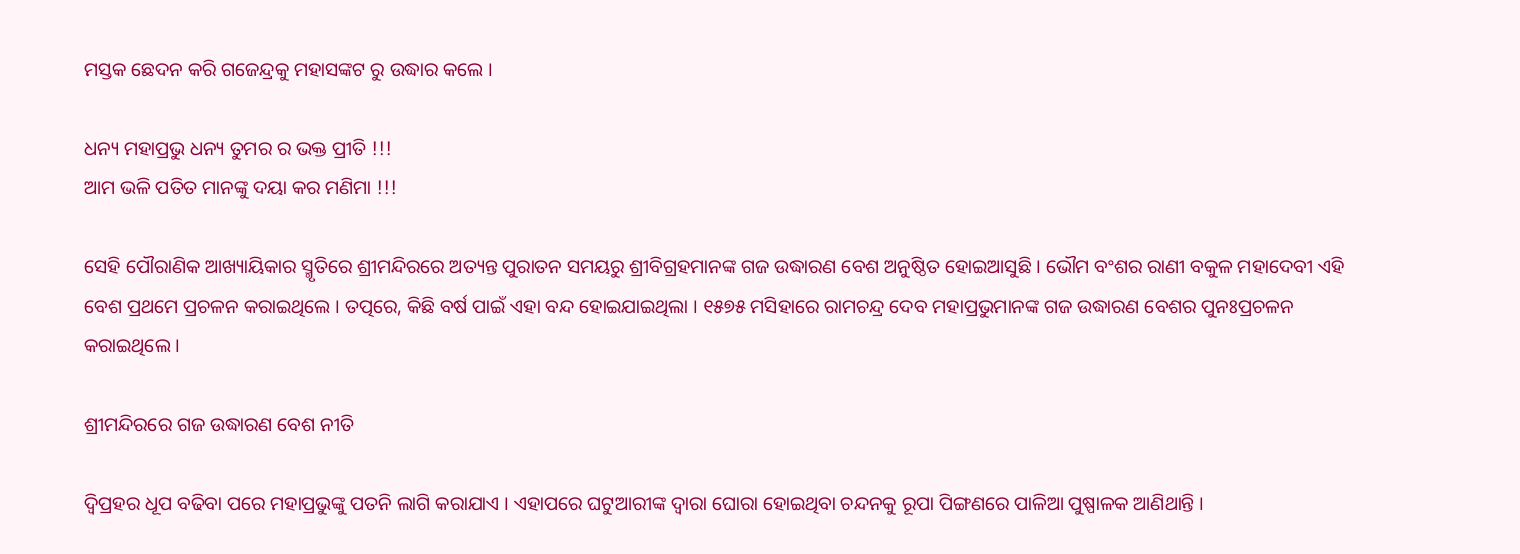ମସ୍ତକ ଛେଦନ କରି ଗଜେନ୍ଦ୍ରକୁ ମହାସଙ୍କଟ ରୁ ଉଦ୍ଧାର କଲେ ।

ଧନ୍ୟ ମହାପ୍ରଭୁ ଧନ୍ୟ ତୁମର ର ଭକ୍ତ ପ୍ରୀତି !!!
ଆମ ଭଳି ପତିତ ମାନଙ୍କୁ ଦୟା କର ମଣିମା !!!

ସେହି ପୌରାଣିକ ଆଖ୍ୟାୟିକାର ସ୍ମୃତିରେ ଶ୍ରୀମନ୍ଦିରରେ ଅତ୍ୟନ୍ତ ପୁରାତନ ସମୟରୁ ଶ୍ରୀବିଗ୍ରହମାନଙ୍କ ଗଜ ଉଦ୍ଧାରଣ ବେଶ ଅନୁଷ୍ଠିତ ହୋଇଆସୁଛି । ଭୌମ ବଂଶର ରାଣୀ ବକୁଳ ମହାଦେବୀ ଏହି ବେଶ ପ୍ରଥମେ ପ୍ରଚଳନ କରାଇଥିଲେ । ତତ୍ପରେ, କିଛି ବର୍ଷ ପାଇଁ ଏହା ବନ୍ଦ ହୋଇଯାଇଥିଲା । ୧୫୭୫ ମସିହାରେ ରାମଚନ୍ଦ୍ର ଦେବ ମହାପ୍ରଭୁମାନଙ୍କ ଗଜ ଉଦ୍ଧାରଣ ବେଶର ପୁନଃପ୍ରଚଳନ କରାଇଥିଲେ ।

ଶ୍ରୀମନ୍ଦିରରେ ଗଜ ଉଦ୍ଧାରଣ ବେଶ ନୀତି

ଦ୍ୱିପ୍ରହର ଧୂପ ବଢିବା ପରେ ମହାପ୍ରଭୁଙ୍କୁ ପତନି ଲାଗି କରାଯାଏ । ଏହାପରେ ଘଟୁଆରୀଙ୍କ ଦ୍ବାରା ଘୋରା ହୋଇଥିବା ଚନ୍ଦନକୁ ରୂପା ପିଙ୍ଗଣରେ ପାଳିଆ ପୁଷ୍ପାଳକ ଆଣିଥାନ୍ତି ।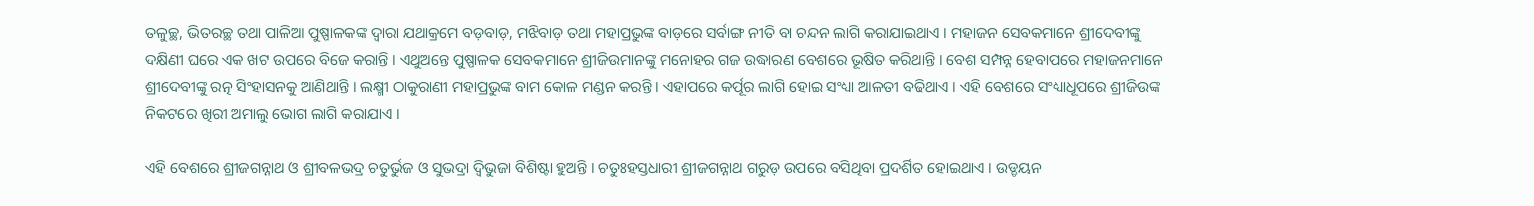ତଳୁଚ୍ଛ, ଭିତରଚ୍ଛ ତଥା ପାଳିଆ ପୁଷ୍ପାଳକଙ୍କ ଦ୍ବାରା ଯଥାକ୍ରମେ ବଡ଼ବାଡ଼, ମଝିବାଡ଼ ତଥା ମହାପ୍ରଭୁଙ୍କ ବାଡ଼ରେ ସର୍ବାଙ୍ଗ ନୀତି ବା ଚନ୍ଦନ ଲାଗି କରାଯାଇଥାଏ । ମହାଜନ ସେବକମାନେ ଶ୍ରୀଦେବୀଙ୍କୁ ଦକ୍ଷିଣୀ ଘରେ ଏକ ଖଟ ଉପରେ ବିଜେ କରାନ୍ତି । ଏଥୁଅନ୍ତେ ପୁଷ୍ପାଳକ ସେବକମାନେ ଶ୍ରୀଜିଉମାନଙ୍କୁ ମନୋହର ଗଜ ଉଦ୍ଧାରଣ ବେଶରେ ଭୂଷିତ କରିଥାନ୍ତି । ବେଶ ସମ୍ପନ୍ନ ହେବାପରେ ମହାଜନମାନେ ଶ୍ରୀଦେବୀଙ୍କୁ ରତ୍ନ ସିଂହାସନକୁ ଆଣିଥାନ୍ତି । ଲକ୍ଷ୍ମୀ ଠାକୁରାଣୀ ମହାପ୍ରଭୁଙ୍କ ବାମ କୋଳ ମଣ୍ଡନ କରନ୍ତି । ଏହାପରେ କର୍ପୂର ଲାଗି ହୋଇ ସଂଧ୍ୟା ଆଳତୀ ବଢିଥାଏ । ଏହି ବେଶରେ ସଂଧ୍ୟାଧୂପରେ ଶ୍ରୀଜିଉଙ୍କ ନିକଟରେ ଖିରୀ ଅମାଲୁ ଭୋଗ ଲାଗି କରାଯାଏ ।

ଏହି ବେଶରେ ଶ୍ରୀଜଗନ୍ନାଥ ଓ ଶ୍ରୀବଳଭଦ୍ର ଚତୁର୍ଭୁଜ ଓ ସୁଭଦ୍ରା ଦ୍ୱିଭୁଜା ବିଶିଷ୍ଟା ହୁଅନ୍ତି । ଚତୁଃହସ୍ତଧାରୀ ଶ୍ରୀଜଗନ୍ନାଥ ଗରୁଡ଼ ଉପରେ ବସିଥିବା ପ୍ରଦର୍ଶିତ ହୋଇଥାଏ । ଉଡ୍ଡୟନ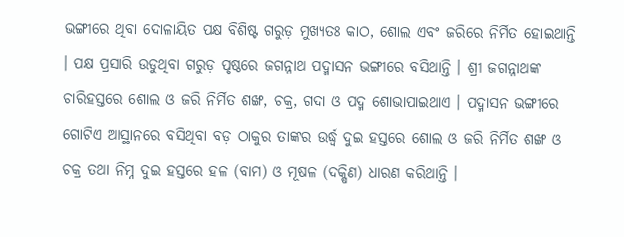ଭଙ୍ଗୀରେ ଥିବା ଦୋଳାୟିତ ପକ୍ଷ ବିଶିଷ୍ଟ ଗରୁଡ଼ ମୁଖ୍ୟତଃ କାଠ, ଶୋଲ ଏବଂ ଜରିରେ ନିର୍ମିତ ହୋଇଥାନ୍ତି । ପକ୍ଷ ପ୍ରସାରି ଉଡୁଥିବା ଗରୁଡ଼ ପୃଷ୍ଠରେ ଜଗନ୍ନାଥ ପଦ୍ମାସନ ଭଙ୍ଗୀରେ ବସିଥାନ୍ତି । ଶ୍ରୀ ଜଗନ୍ନାଥଙ୍କ ଚାରିହସ୍ତରେ ଶୋଲ ଓ ଜରି ନିର୍ମିତ ଶଙ୍ଖ, ଚକ୍ର, ଗଦା ଓ ପଦ୍ମ ଶୋଭାପାଇଥାଏ । ପଦ୍ମାସନ ଭଙ୍ଗୀରେ ଗୋଟିଏ ଆସ୍ଥାନରେ ବସିଥିବା ବଡ଼ ଠାକୁର ତାଙ୍କର ଉର୍ଦ୍ଧ୍ୱ ଦୁଇ ହସ୍ତରେ ଶୋଲ ଓ ଜରି ନିର୍ମିତ ଶଙ୍ଖ ଓ ଚକ୍ର ତଥା ନିମ୍ନ ଦୁଇ ହସ୍ତରେ ହଳ (ବାମ) ଓ ମୂଷଳ (ଦକ୍ଷିଣ) ଧାରଣ କରିଥାନ୍ତି ।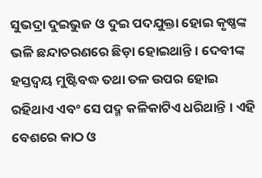ସୁଭଦ୍ରା ଦୁଇଭୁଜ ଓ ଦୁଇ ପଦଯୁକ୍ତା ହୋଇ କୃଷ୍ଣଙ୍କ ଭଳି ଛନ୍ଦାଚରଣରେ ଛିଡ଼ା ହୋଇଥାନ୍ତି । ଦେବୀଙ୍କ ହସ୍ତଦ୍ୱୟ ମୁଷ୍ଟିବଦ୍ଧ ତଥା ତଳ ଉପର ହୋଇ ରହିଥାଏ ଏବଂ ସେ ପଦ୍ମ କଳିକାଟିଏ ଧରିଥାନ୍ତି । ଏହି ବେଶରେ କାଠ ଓ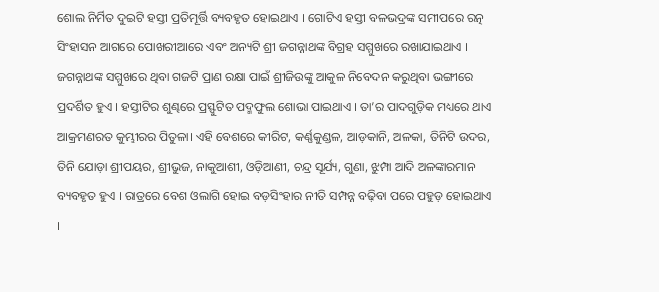ଶୋଲ ନିର୍ମିତ ଦୁଇଟି ହସ୍ତୀ ପ୍ରତିମୂର୍ତ୍ତି ବ୍ୟବହୃତ ହୋଇଥାଏ । ଗୋଟିଏ ହସ୍ତୀ ବଳଭଦ୍ରଙ୍କ ସମୀପରେ ରତ୍ନ ସିଂହାସନ ଆଗରେ ପୋଖରୀଆରେ ଏବଂ ଅନ୍ୟଟି ଶ୍ରୀ ଜଗନ୍ନାଥଙ୍କ ବିଗ୍ରହ ସମ୍ମୁଖରେ ରଖାଯାଇଥାଏ । ଜଗନ୍ନାଥଙ୍କ ସମ୍ମୁଖରେ ଥିବା ଗଜଟି ପ୍ରାଣ ରକ୍ଷା ପାଇଁ ଶ୍ରୀଜିଉଙ୍କୁ ଆକୁଳ ନିବେଦନ କରୁଥିବା ଭଙ୍ଗୀରେ ପ୍ରଦର୍ଶିତ ହୁଏ । ହସ୍ତୀଟିର ଶୁଣ୍ଢରେ ପ୍ରସ୍ଫୁଟିତ ପଦ୍ମଫୁଲ ଶୋଭା ପାଇଥାଏ । ତା’ର ପାଦଗୁଡ଼ିକ ମଧ୍ୟରେ ଥାଏ ଆକ୍ରମଣରତ କୁମ୍ଭୀରର ପିତୁଳା। ଏହି ବେଶରେ କୀରିଟ, କର୍ଣ୍ଣକୁଣ୍ଡଳ, ଆଡ଼କାନି, ଅଳକା, ତିନିଟି ଉଦର, ତିନି ଯୋଡ଼ା ଶ୍ରୀପୟର, ଶ୍ରୀଭୁଜ, ନାକୁଆଶୀ, ଓଡ଼ିଆଣୀ, ଚନ୍ଦ୍ର ସୂର୍ଯ୍ୟ, ଗୁଣା, ଝୁମ୍ପା ଆଦି ଅଳଙ୍କାରମାନ ବ୍ୟବହୃତ ହୁଏ । ରାତ୍ରରେ ବେଶ ଓଲାଗି ହୋଇ ବଡ଼ସିଂହାର ନୀତି ସମ୍ପନ୍ନ ବଢ଼ିବା ପରେ ପହୁଡ଼ ହୋଇଥାଏ ।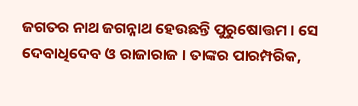ଜଗତର ନାଥ ଜଗନ୍ନାଥ ହେଉଛନ୍ତି ପୁରୁଷୋତ୍ତମ । ସେ ଦେବାଧିଦେବ ଓ ରାଜାରାଜ । ତାଙ୍କର ପାରମ୍ପରିକ,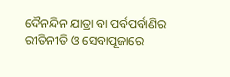ଦୈନନ୍ଦିନ ଯାତ୍ରା ବା ପର୍ବପର୍ବାଣିର ରୀତିନୀତି ଓ ସେବାପୂଜାରେ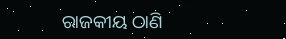ରାଜକୀୟ ଠାଣି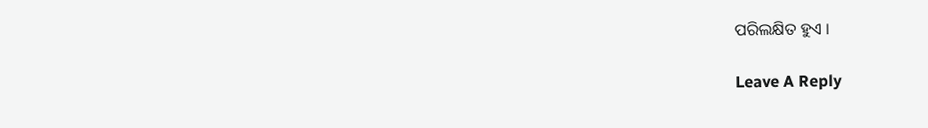ପରିଲକ୍ଷିତ ହୁଏ ।

Leave A Reply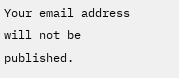Your email address will not be published.